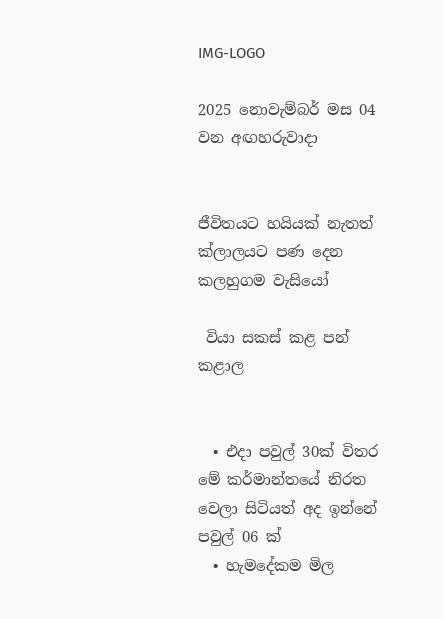IMG-LOGO

2025 නොවැම්බර් මස 04 වන අඟහරුවාදා


ජීවිතයට හයියක් නැතත් ක්ලාලයට පණ දෙන කලහුගම වැසියෝ

 වියා සකස් කළ පන් කළාල


  • එදා පවුල් 30ක් විතර මේ කර්මාන්තයේ නිරත වෙලා සිටියත් අද ඉන්නේ පවුල් 06 ක්
  • හැමදේකම මිල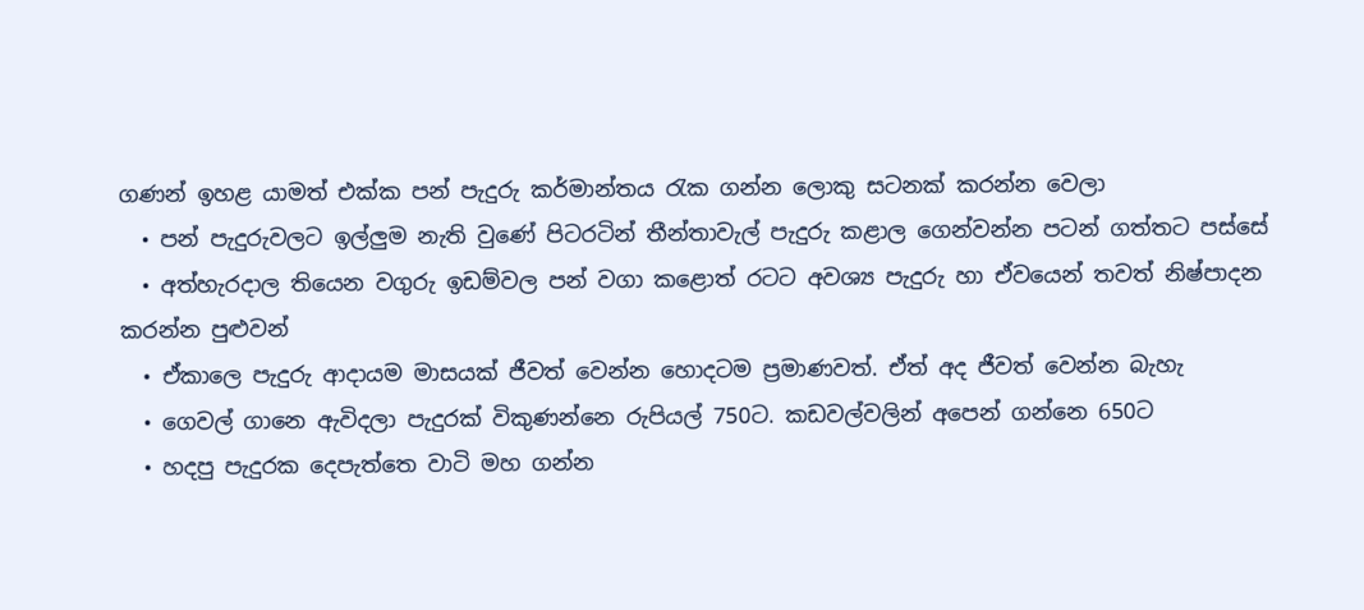ගණන් ඉහළ යාමත් එක්ක පන් පැදුරු කර්මාන්තය රැක ගන්න ලොකු සටනක් කරන්න වෙලා
  • පන් පැදුරුවලට ඉල්ලු‍ම නැති වුණේ පිටරටින් තීන්තාවැල් පැදුරු කළාල ගෙන්වන්න පටන් ගත්තට පස්සේ
  • අත්හැරදාල තියෙන වගුරු ඉඩම්වල පන් වගා කළොත් රටට අවශ්‍ය පැදුරු හා ඒවයෙන් තවත් නිෂ්පාදන කරන්න පුළුවන්
  • ඒකාලෙ පැදුරු ආදායම මාසයක් ජීවත් වෙන්න හොදටම ප්‍රමාණවත්. ඒත් අද ජීවත් වෙන්න බැහැ
  • ගෙවල් ගානෙ ඇවිදලා පැදුරක් විකුණන්නෙ රුපියල් 750ට. කඩවල්වලින් අපෙන් ගන්නෙ 650ට
  • හදපු පැදුරක දෙපැත්තෙ වාටි මහ ගන්න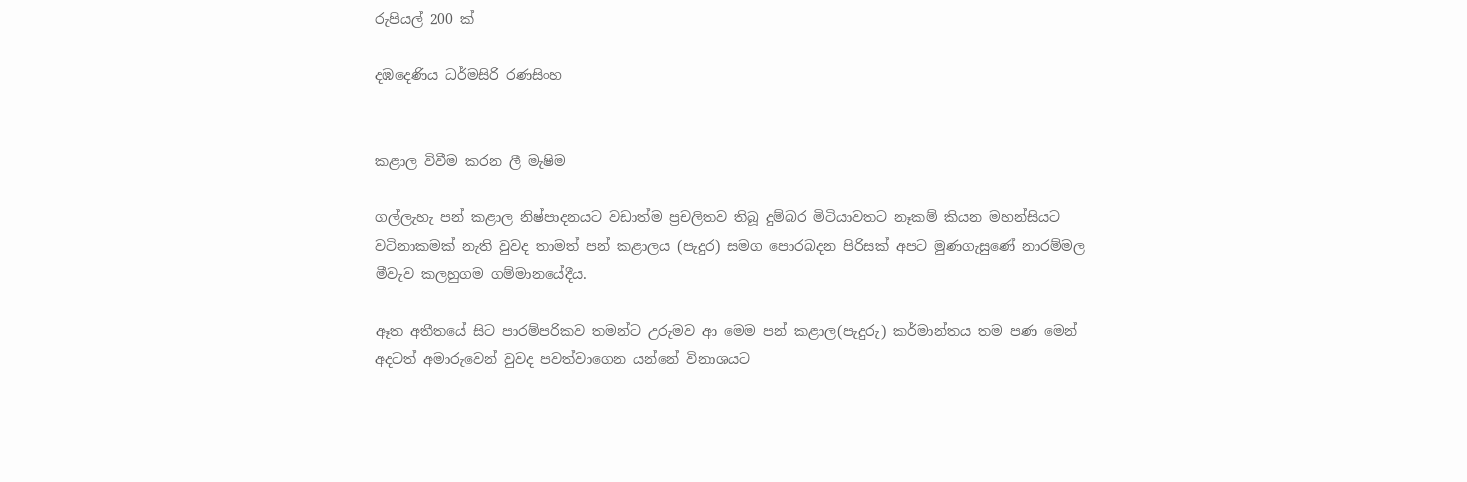රුපියල් 200 ක්

දඹදෙණිය ධර්මසිරි රණසිංහ


කළාල විවීම කරන ලී මැෂිම

ගල්ලැහැ පන් කළාල නිෂ්පාදනයට වඩාත්ම ප්‍රචලිතව තිබූ දුම්බර මිටියාවතට නෑකම් කියන මහන්සියට වටිනාකමක් නැති වුවද තාමත් පන් කළාලය (පැදුර) සමග පොරබදන පිරිසක් අපට මුණගැසුණේ නාරම්මල මීවැව කලහුගම ගම්මානයේදීය.

ඈත අතීතයේ සිට පාරම්පරිකව තමන්ට උරුමව ආ මෙම පන් කළාල(පැදුරු) කර්මාන්තය තම පණ මෙන් අදටත් අමාරුවෙන් වුවද පවත්වාගෙන යන්නේ විනාශයට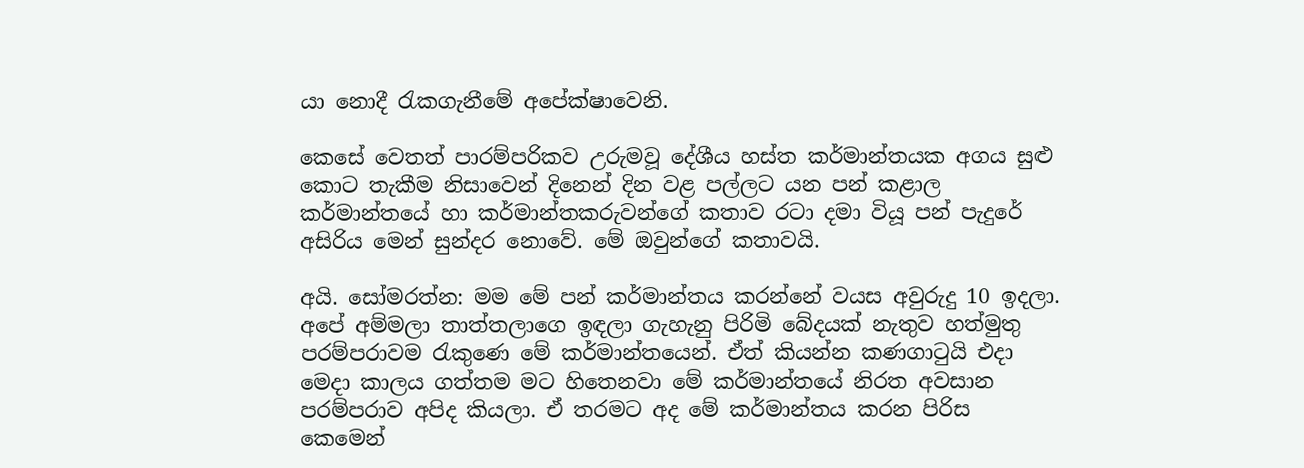යා නොදී රැකගැනීමේ අපේක්ෂාවෙනි.

කෙසේ වෙතත් පාරම්පරිකව උරුමවූ දේශීය හස්ත කර්මාන්තයක අගය සුළු කොට තැකීම නිසාවෙන් දිනෙන් දින වළ පල්ලට යන පන් කළාල කර්මාන්තයේ හා කර්මාන්‍තකරුවන්ගේ කතාව රටා දමා වියූ පන් පැදුරේ අසිරිය මෙන් සුන්දර නොවේ. මේ ඔවුන්ගේ කතාවයි.

අයි. සෝමරත්න: මම මේ පන් කර්මාන්තය කරන්නේ වයස අවුරුදු 10 ඉදලා. අපේ අම්මලා තාත්තලාගෙ ඉඳලා ගැහැනු පිරිමි බේදයක් නැතුව හත්මුතු පරම්පරාවම රැකුණෙ මේ කර්මාන්තයෙන්. ඒත් කියන්න කණගාටුයි එදා මෙදා කාලය ගත්තම මට හිතෙනවා මේ කර්මාන්තයේ නිරත අවසාන පරම්පරාව අපිද කියලා. ඒ තරමට අද මේ කර්මාන්තය කරන පිරිස කෙමෙන්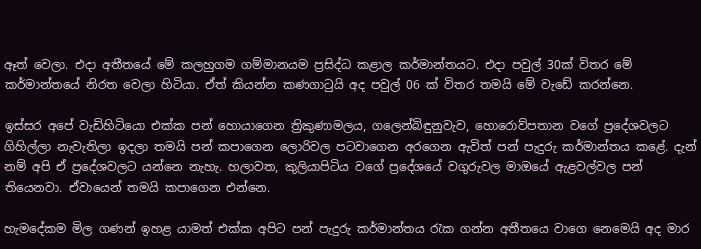ඈත් වෙලා. එදා අතීතයේ මේ කලහුගම ගම්මානයම ප්‍රසිද්ධ කළාල කර්මාන්තයට. එදා පවුල් 30ක් විතර මේ කර්මාන්තයේ නිරත වෙලා හිටියා. ඒත් කියන්න කණගාටුයි අද පවුල් 06 ක් විතර තමයි මේ වැඩේ කරන්නෙ.

ඉස්සර අපේ වැඩිහිටියො එක්ක පන් හොයාගෙන ත්‍රිකුණාමලය, ගලෙන්බිඳුනුවැව, හොරොව්පතාන වගේ ප්‍රදේශවලට ගිහිල්ලා නැවැතිලා ඉදලා තමයි පන් කපාගෙන ලොරිවල පටවාගෙන අරගෙන ඇවිත් පන් පැදුරු කර්මාන්තය කළේ. දැන් නම් අපි ඒ ප්‍රදේශවලට යන්නෙ නැහැ. හලාවත, කුලියාපිටිය වගේ ප්‍රදේශයේ වගුරුවල මාඔයේ ඇළවල්වල පන් තියෙනවා. ඒවායෙන් තමයි කපාගෙන එන්නෙ.

හැමදේකම මිල ගණන් ඉහළ යාමත් එක්ක අපිට පන් පැදුරු කර්මාන්තය රැක ගන්න අතීතයෙ වාගෙ නෙමෙයි අද මාර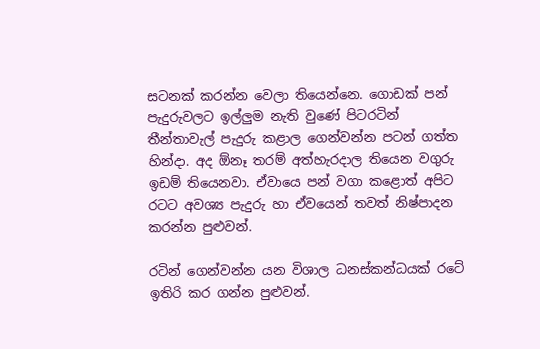සටනක් කරන්න වෙලා තියෙන්නෙ. ගොඩක් පන් පැදුරුවලට ඉල්ලු‍ම නැති වුණේ පිටරටින් තීන්තාවැල් පැදුරු කළාල ගෙන්වන්න පටන් ගත්ත හින්දා. අද ඕනෑ තරම් අත්හැරදාල තියෙන වගුරු ඉඩම් තියෙනවා. ඒවායෙ පන් වගා කළොත් අපිට රටට අවශ්‍ය පැදුරු හා ඒවයෙන් තවත් නිෂ්පාදන කරන්න පුළුවන්.

රටින් ගෙන්වන්න යන විශාල ධනස්කන්ධයක් රටේ ඉතිරි කර ගන්න පුළුවන්.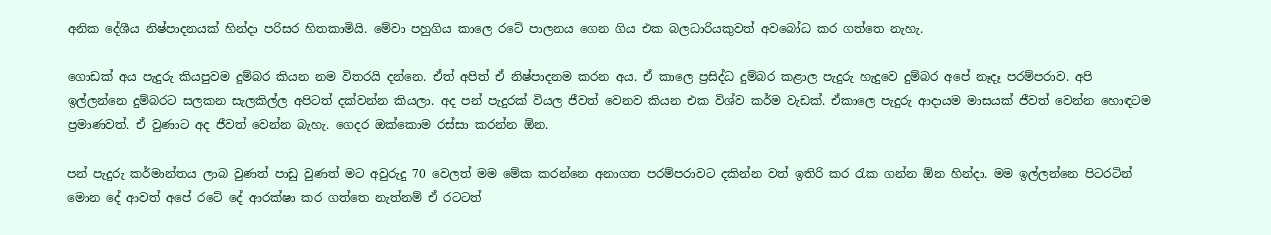අනික දේශීය නිෂ්පාදනයක් හින්දා පරිසර හිතකාමියි. මේවා පහුගිය කාලෙ රටේ පාලනය ගෙන ගිය එක බලධාරියකුවත් අවබෝධ කර ගත්තෙ නැහැ.

ගොඩක් අය පැදුරු කියපුවම දුම්බර කියන නම විතරයි දන්නෙ. ඒත් අපිත් ඒ නිෂ්පාදනම කරන අය. ඒ කාලෙ ප්‍රසිද්ධ දුම්බර කළාල පැදුරු හැදුවෙ දුම්බර අපේ නෑදෑ පරම්පරාව. අපි ඉල්ලන්නෙ දුම්බරට සලකන සැලකිල්ල අපිටත් දක්වන්න කියලා. අද පන් පැදුරක් වියල ජීවත් වෙනව කියන එක විශ්ව කර්ම වැඩක්. ඒකාලෙ පැදුරු ආදායම මාසයක් ජීවත් වෙන්න හොඳටම ප්‍රමාණවත්. ඒ වුණාට අද ජීවත් වෙන්න බැහැ. ගෙදර ඔක්කොම රස්සා කරන්න ඕන.

පන් පැදුරු කර්මාන්තය ලාබ වුණත් පාඩු වුණත් මට අවුරුදු 70 වෙලත් මම මේක කරන්නෙ අනාගත පරම්පරාවට දකින්න වත් ඉතිරි කර රැක ගන්න ඕන හින්දා. මම ඉල්ලන්නෙ පිටරටින් මොන දේ ආවත් අපේ රටේ දේ ආරක්ෂා කර ගත්තෙ නැත්නම් ඒ රටටත්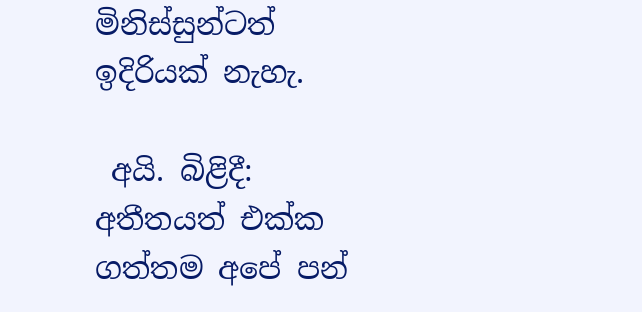මිනිස්සුන්ටත් ඉදිරියක් නැහැ.

 අයි. බිළිදී: අතීතයත් එක්ක ගත්තම අපේ පන්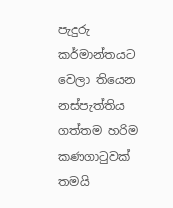පැදුරු කර්මාන්තයට වෙලා තියෙන නස්පැත්තිය ගත්තම හරිම කණගාටුවක් තමයි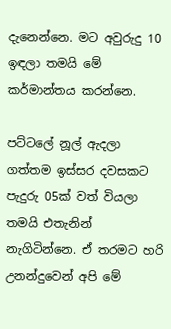දැනෙන්නෙ. මට අවුරුදු 10 ඉඳලා තමයි මේ කර්මාන්තය කරන්නෙ.

පට්ටලේ නූල් ඇදලා ගත්තම ඉස්සර දවසකට පැදුරු 05ක් වත් වියලා තමයි එතැනින් නැගිටින්නෙ. ඒ තරමට හරි උනන්දුවෙන් අපි මේ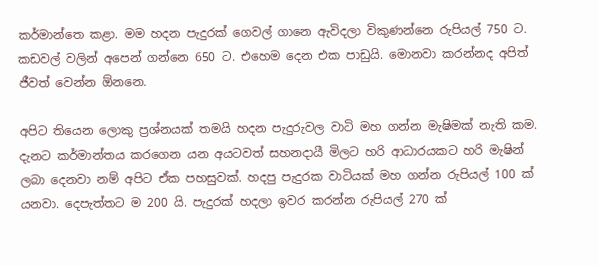කර්මාන්තෙ කළා. මම හදන පැදුරක් ගෙවල් ගානෙ ඇවිදලා විකුණන්නෙ රුපියල් 750 ට. කඩවල් වලින් අපෙන් ගන්නෙ 650 ට. එහෙම දෙන එක පාඩුයි. මොනවා කරන්නද අපිත් ජීවත් වෙන්න ඕනනෙ.

අපිට තියෙන ලොකු ප්‍රශ්නයක් තමයි හදන පැදුරුවල වාටි මහ ගන්න මැෂිමක් නැති කම. දැනට කර්මාන්තය කරගෙන යන අයටවත් සහනදායී මිලට හරි ආධාරයකට හරි මැෂින් ලබා දෙනවා නම් අපිට ඒක පහසුවක්. හදපු පැදුරක වාටියක් මහ ගන්න රුපියල් 100 ක් යනවා. දෙපැත්තට ම 200 යි. පැදුරක් හදලා ඉවර කරන්න රුපියල් 270 ක්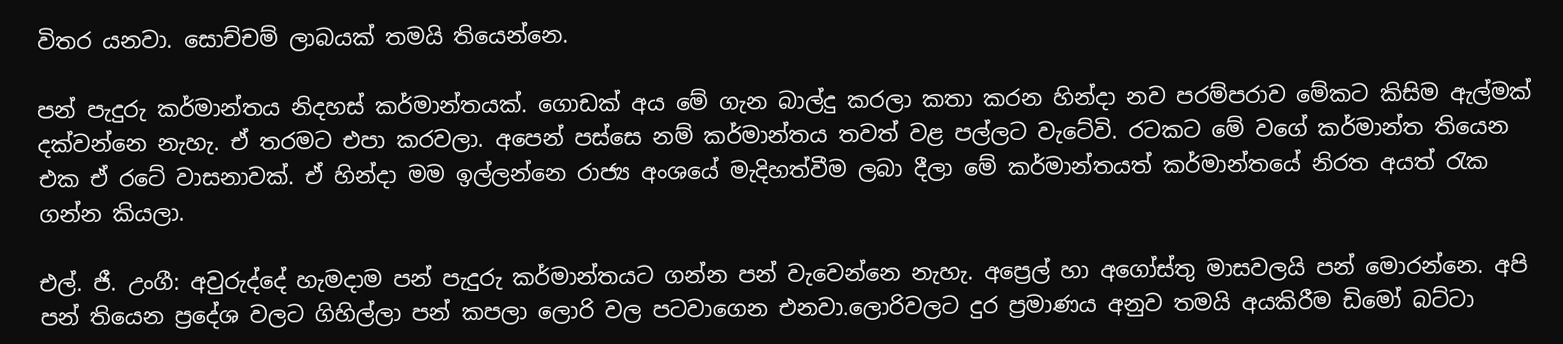විතර යනවා. සොච්චම් ලාබයක් තමයි තියෙන්නෙ.

පන් පැදුරු කර්මාන්තය නිදහස් කර්මාන්තයක්. ගොඩක් අය මේ ගැන බාල්දු කරලා කතා කරන හින්දා නව පරම්පරාව මේකට කිසිම ඇල්මක් දක්වන්නෙ නැහැ. ඒ තරමට එපා කරවලා. අපෙන් පස්සෙ නම් කර්මාන්තය තවත් වළ පල්ලට වැටේවි. රටකට මේ වගේ කර්මාන්ත තියෙන එක ඒ රටේ වාසනාවක්. ඒ හින්දා මම ඉල්ලන්නෙ රාජ්‍ය අංශයේ මැදිහත්වීම ලබා දීලා මේ කර්මාන්තයත් කර්මාන්තයේ නිරත අයත් රැක ගන්න කියලා.

එල්. ජී. උංගී: අවුරුද්දේ හැමදාම පන් පැදුරු කර්මාන්තයට ගන්න පන් වැවෙන්නෙ නැහැ. අප්‍රෙල් හා අගෝස්තු මාසවලයි පන් මොරන්නෙ. අපි පන් තියෙන ප්‍රදේශ වලට ගිහිල්ලා පන් කපලා ලොරි වල පටවාගෙන එනවා.ලොරිවලට දුර ප්‍රමාණය අනුව තමයි අයකිරීම ඩිමෝ බට්ටා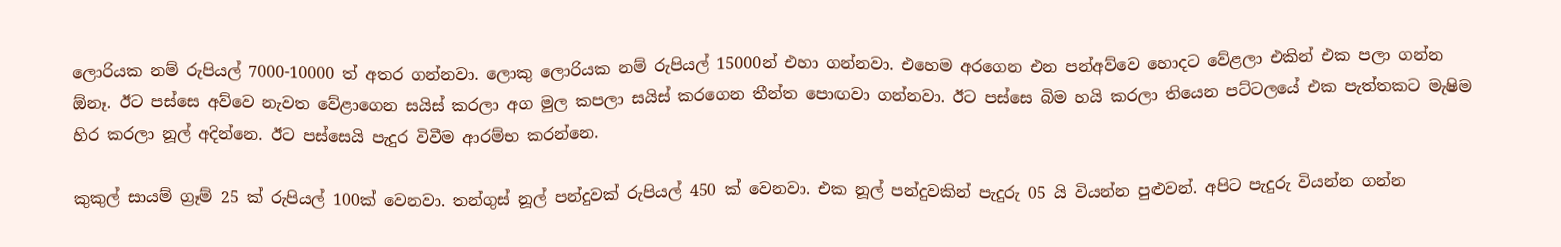ලොරියක නම් රුපියල් 7000-10000 ත් අතර ගන්නවා. ලොකු ලොරියක නම් රුපියල් 15000න් එහා ගන්නවා. එහෙම අරගෙන එන පන්අව්වෙ හොදට වේළලා එකින් එක පලා ගන්න ඕනෑ. ඊට පස්සෙ අව්වෙ නැවත වේළාගෙන සයිස් කරලා අග මුල කපලා සයිස් කරගෙන තීන්ත පොඟවා ගන්නවා. ඊට පස්සෙ බිම හයි කරලා තියෙන පට්ටලයේ එක පැත්තකට මැෂිම හිර කරලා නූල් අදින්නෙ. ඊට පස්සෙයි පැදුර විවීම ආරම්භ කරන්නෙ.

කුකුල් සායම් ග්‍රෑම් 25 ක් රුපියල් 100ක් වෙනවා. තන්ගුස් නූල් පන්දුවක් රුපියල් 450 ක් වෙනවා. එක නූල් පන්දුවකින් පැදුරු 05 යි වියන්න පුළුවන්. අපිට පැදුරු වියන්න ගන්න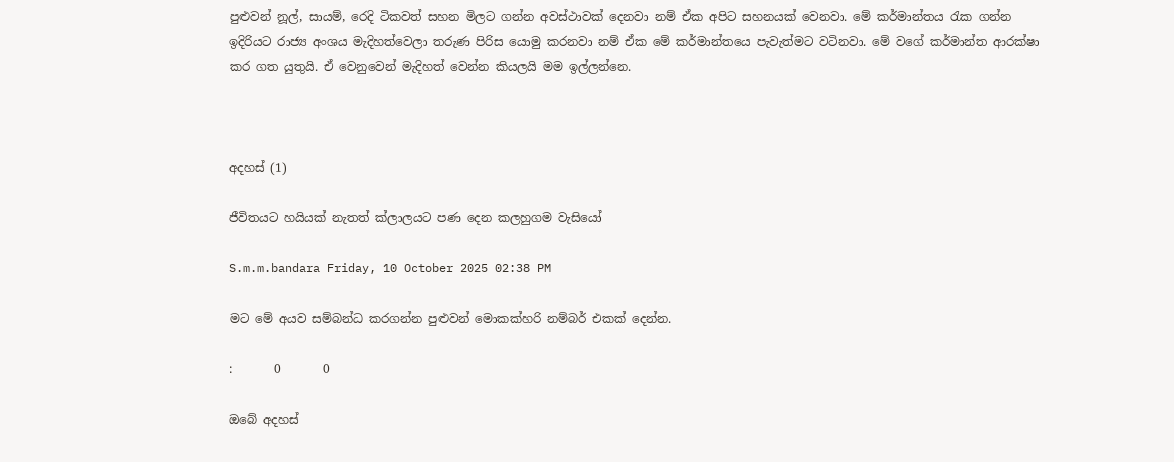පුළුවන් නූල්, සායම්, රෙදි ටිකවත් සහන මිලට ගන්න අවස්ථාවක් දෙනවා නම් ඒක අපිට සහනයක් වෙනවා. මේ කර්මාන්තය රැක ගන්න ඉදිරියට රාජ්‍ය අංශය මැදිහත්වෙලා තරුණ පිරිස යොමු කරනවා නම් ඒක මේ කර්මාන්තයෙ පැවැත්මට වටිනවා. මේ වගේ කර්මාන්ත ආරක්ෂා කර ගත යුතුයි. ඒ වෙනුවෙන් මැදිහත් වෙන්න කියලයි මම ඉල්ලන්නෙ.



අදහස් (1)

ජීවිතයට හයියක් නැතත් ක්ලාලයට පණ දෙන කලහුගම වැසියෝ

S.m.m.bandara Friday, 10 October 2025 02:38 PM

මට මේ අයව සම්බන්ධ කරගන්න පුළුවන් මොකක්හරි නම්බර් එකක් දෙන්න.

:       0       0

ඔබේ අදහස්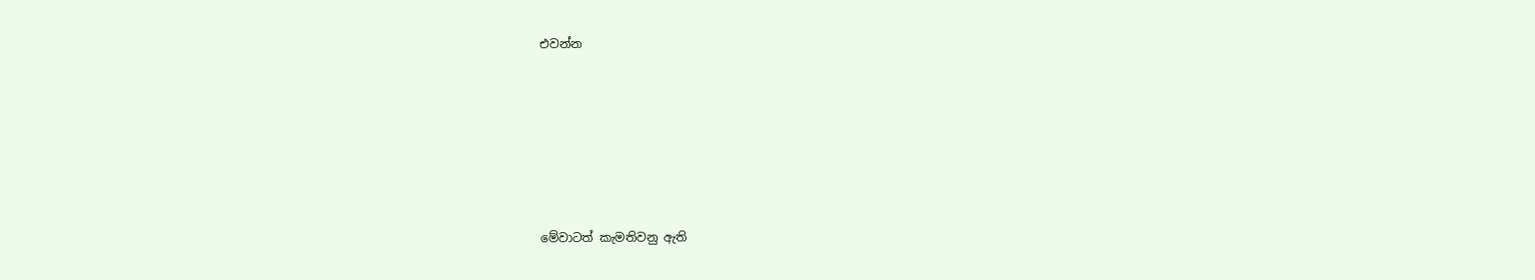එවන්න






මේවාටත් කැමතිවනු ඇති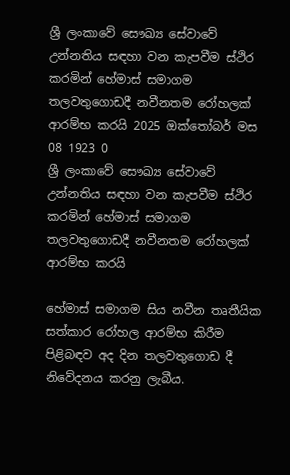ශ්‍රී ලංකාවේ සෞඛ්‍ය සේවාවේ උන්නතිය සඳහා වන කැපවීම ස්ථිර කරමින් හේමාස් සමාගම තලවතුගොඩදී නවීනතම රෝහලක් ආරම්භ කරයි 2025 ඔක්තෝබර් මස 08 1923 0
ශ්‍රී ලංකාවේ සෞඛ්‍ය සේවාවේ උන්නතිය සඳහා වන කැපවීම ස්ථිර කරමින් හේමාස් සමාගම තලවතුගොඩදී නවීනතම රෝහලක් ආරම්භ කරයි

හේමාස් සමාගම සිය නවීන තෘතීයික සත්කාර රෝහල ආරම්භ කිරීම පිළිබඳව අද දින තලවතුගොඩ දී නිවේදනය කරනු ලැබීය.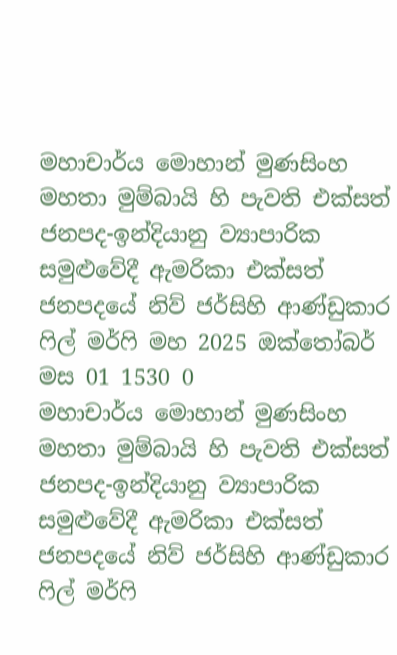මහාචාර්ය මොහාන් මුණසිංහ මහතා මුම්බායි හි පැවති එක්සත් ජනපද-ඉන්දියානු ව්‍යාපාරික සමුළුවේදී ඇමරිකා එක්සත් ජනපදයේ නිව් ජර්සිහි ආණ්ඩුකාර ෆිල් මර්ෆි මහ 2025 ඔක්තෝබර් මස 01 1530 0
මහාචාර්ය මොහාන් මුණසිංහ මහතා මුම්බායි හි පැවති එක්සත් ජනපද-ඉන්දියානු ව්‍යාපාරික සමුළුවේදී ඇමරිකා එක්සත් ජනපදයේ නිව් ජර්සිහි ආණ්ඩුකාර ෆිල් මර්ෆි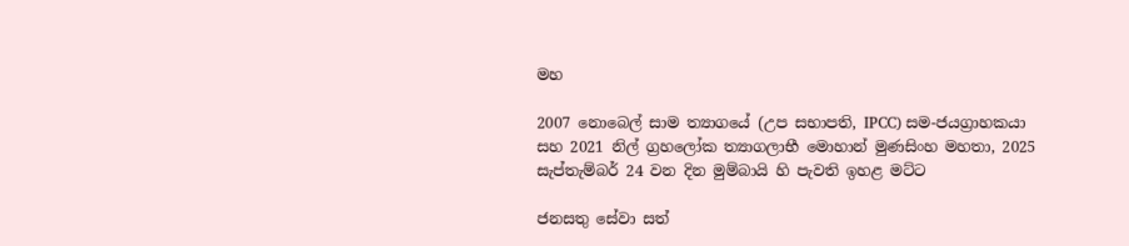මහ

2007 නොබෙල් සාම ත්‍යාගයේ (උප සභාපති, IPCC) සම-ජයග්‍රාහකයා සහ 2021 නිල් ග්‍රහලෝක ත්‍යාගලාභී මොහාන් මුණසිංහ මහතා, 2025 සැප්තැම්බර් 24 වන දින මුම්බායි හි පැවති ඉහළ මට්ට

ජනසතු සේවා සත්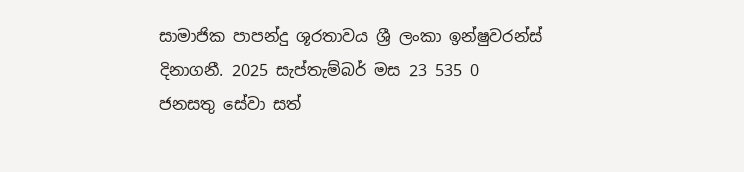සාමාජික පාපන්දු ශූරතාවය ශ්‍රී ලංකා ඉන්ෂුවරන්ස් දිනාගනී. 2025 සැප්තැම්බර් මස 23 535 0
ජනසතු සේවා සත්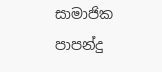සාමාජික පාපන්දු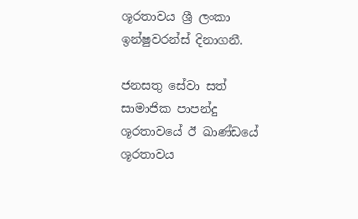ශූරතාවය ශ්‍රී ලංකා ඉන්ෂුවරන්ස් දිනාගනී.

ජනසතු සේවා සත් සාමාජික පාපන්දු ශූරතාවයේ ඊ ඛාණ්ඩයේ ශූරතාවය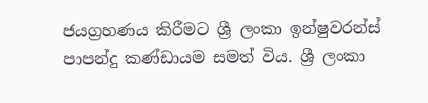ජයග්‍රහණය කිරීමට ශ්‍රී ලංකා ඉන්ෂුවරන්ස් පාපන්දු කණ්ඩායම සමත් විය. ශ්‍රී ලංකා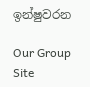ඉන්ෂුවරන

Our Group Site